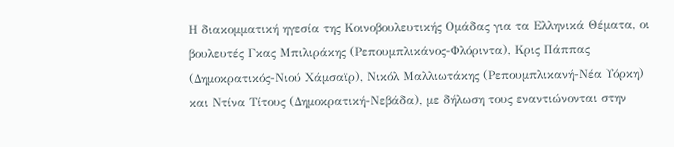Η διακομματική ηγεσία της Κοινοβουλευτικής Ομάδας για τα Ελληνικά Θέματα, οι βουλευτές Γκας Μπιλιράκης (Ρεπουμπλικάνος-Φλόριντα), Κρις Πάππας (Δημοκρατικός-Νιού Χάμσαϊρ), Νικόλ Μαλλιωτάκης (Ρεπουμπλικανή-Νέα Υόρκη) και Ντίνα Τίτους (Δημοκρατική-Νεβάδα), με δήλωση τους εναντιώνονται στην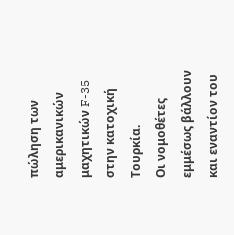πώληση των αμερικανικών μαχητικών F-35 στην κατοχική Τουρκία.
Οι νομοθέτες εμμέσως βάλλουν και εναντίον του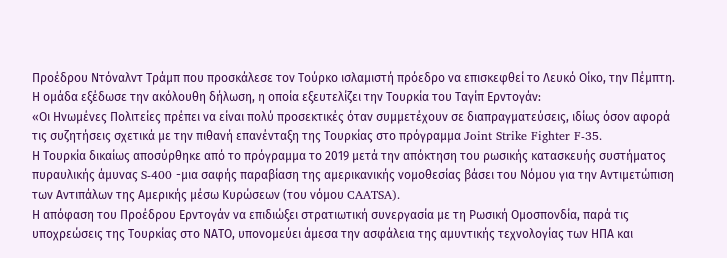Προέδρου Ντόναλντ Τράμπ που προσκάλεσε τον Τούρκο ισλαμιστή πρόεδρο να επισκεφθεί το Λευκό Οίκο, την Πέμπτη.
Η ομάδα εξέδωσε την ακόλουθη δήλωση, η οποία εξευτελίζει την Τουρκία του Tαγίπ Ερντογάν:
«Οι Ηνωμένες Πολιτείες πρέπει να είναι πολύ προσεκτικές όταν συμμετέχουν σε διαπραγματεύσεις, ιδίως όσον αφορά τις συζητήσεις σχετικά με την πιθανή επανένταξη της Τουρκίας στο πρόγραμμα Joint Strike Fighter F-35.
Η Τουρκία δικαίως αποσύρθηκε από το πρόγραμμα το 2019 μετά την απόκτηση του ρωσικής κατασκευής συστήματος πυραυλικής άμυνας S-400 -μια σαφής παραβίαση της αμερικανικής νομοθεσίας βάσει του Νόμου για την Αντιμετώπιση των Αντιπάλων της Αμερικής μέσω Κυρώσεων (του νόμου CAATSA).
Η απόφαση του Προέδρου Ερντογάν να επιδιώξει στρατιωτική συνεργασία με τη Ρωσική Ομοσπονδία, παρά τις υποχρεώσεις της Τουρκίας στο ΝΑΤΟ, υπονομεύει άμεσα την ασφάλεια της αμυντικής τεχνολογίας των ΗΠΑ και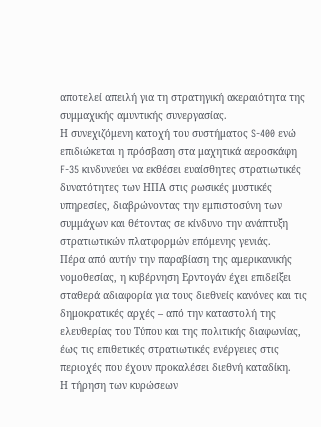αποτελεί απειλή για τη στρατηγική ακεραιότητα της συμμαχικής αμυντικής συνεργασίας.
Η συνεχιζόμενη κατοχή του συστήματος S-400 ενώ επιδιώκεται η πρόσβαση στα μαχητικά αεροσκάφη F-35 κινδυνεύει να εκθέσει ευαίσθητες στρατιωτικές δυνατότητες των ΗΠΑ στις ρωσικές μυστικές υπηρεσίες, διαβρώνοντας την εμπιστοσύνη των συμμάχων και θέτοντας σε κίνδυνο την ανάπτυξη στρατιωτικών πλατφορμών επόμενης γενιάς.
Πέρα από αυτήν την παραβίαση της αμερικανικής νομοθεσίας, η κυβέρνηση Ερντογάν έχει επιδείξει σταθερά αδιαφορία για τους διεθνείς κανόνες και τις δημοκρατικές αρχές – από την καταστολή της ελευθερίας του Τύπου και της πολιτικής διαφωνίας, έως τις επιθετικές στρατιωτικές ενέργειες στις περιοχές που έχουν προκαλέσει διεθνή καταδίκη.
Η τήρηση των κυρώσεων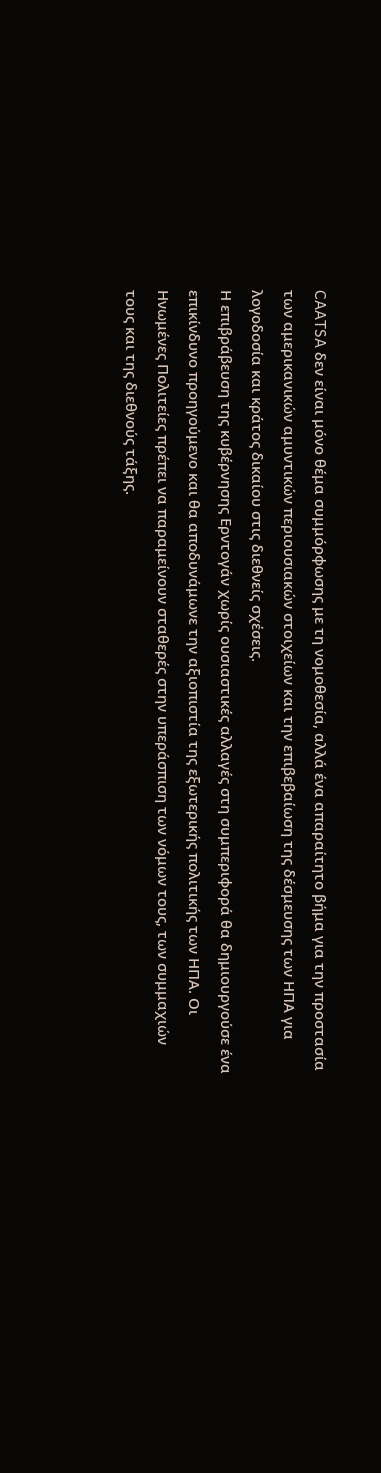CAATSA δεν είναι μόνο θέμα συμμόρφωσης με τη νομοθεσία, αλλά ένα απαραίτητο βήμα για την προστασία των αμερικανικών αμυντικών περιουσιακών στοιχείων και την επιβεβαίωση της δέσμευσης των ΗΠΑ για λογοδοσία και κράτος δικαίου στις διεθνείς σχέσεις.
Η επιβράβευση της κυβέρνησης Ερντογάν χωρίς ουσιαστικές αλλαγές στη συμπεριφορά θα δημιουργούσε ένα επικίνδυνο προηγούμενο και θα αποδυνάμωνε την αξιοπιστία της εξωτερικής πολιτικής των ΗΠΑ. Οι Ηνωμένες Πολιτείες πρέπει να παραμείνουν σταθερές στην υπεράσπιση των νόμων τους, των συμμαχιών τους και της διεθνούς τάξης.